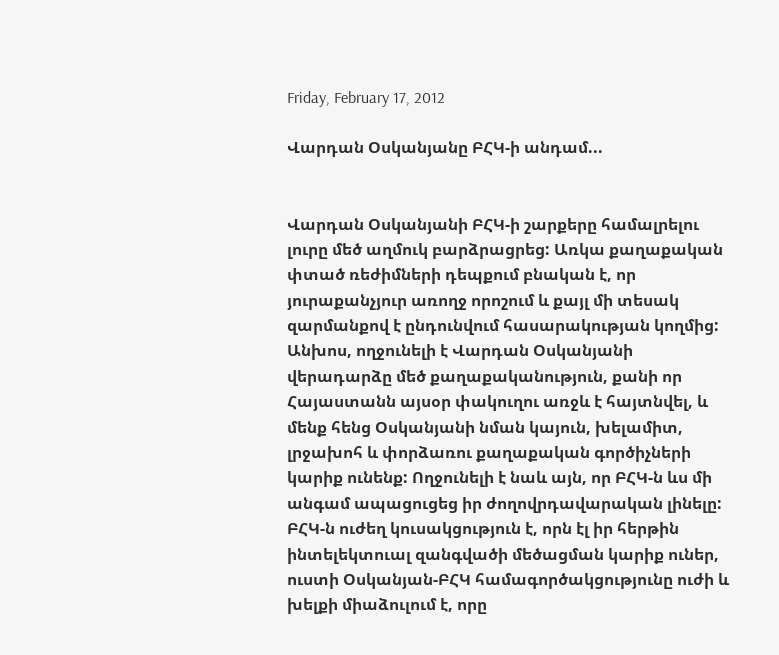Friday, February 17, 2012

Վարդան Օսկանյանը ԲՀԿ-ի անդամ...


Վարդան Օսկանյանի ԲՀԿ-ի շարքերը համալրելու լուրը մեծ աղմուկ բարձրացրեց: Առկա քաղաքական փտած ռեժիմների դեպքում բնական է, որ յուրաքանչյուր առողջ որոշում և քայլ մի տեսակ զարմանքով է ընդունվում հասարակության կողմից: Անխոս, ողջունելի է Վարդան Օսկանյանի վերադարձը մեծ քաղաքականություն, քանի որ Հայաստանն այսօր փակուղու առջև է հայտնվել, և մենք հենց Օսկանյանի նման կայուն, խելամիտ, լրջախոհ և փորձառու քաղաքական գործիչների կարիք ունենք: Ողջունելի է նաև այն, որ ԲՀԿ-ն ևս մի անգամ ապացուցեց իր ժողովրդավարական լինելը: ԲՀԿ-ն ուժեղ կուսակցություն է, որն էլ իր հերթին  ինտելեկտուալ զանգվածի մեծացման կարիք ուներ, ուստի Օսկանյան-ԲՀԿ համագործակցությունը ուժի և խելքի միաձուլում է, որը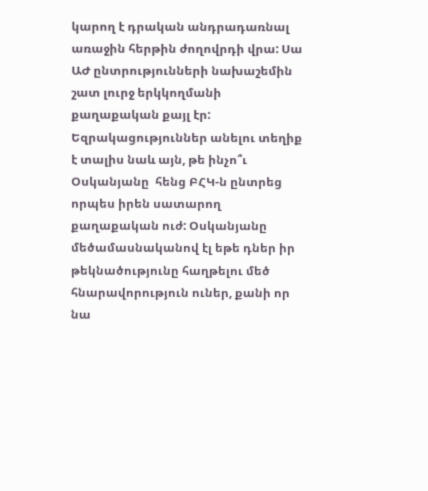կարող է դրական անդրադառնալ առաջին հերթին ժողովրդի վրա: Սա ԱԺ ընտրությունների նախաշեմին  շատ լուրջ երկկողմանի քաղաքական քայլ էր: Եզրակացություններ անելու տեղիք է տալիս նաև այն, թե ինչո՞ւ Օսկանյանը  հենց ԲՀԿ-ն ընտրեց որպես իրեն սատարող քաղաքական ուժ: Օսկանյանը մեծամասնականով էլ եթե դներ իր թեկնածությունը հաղթելու մեծ հնարավորություն ուներ, քանի որ նա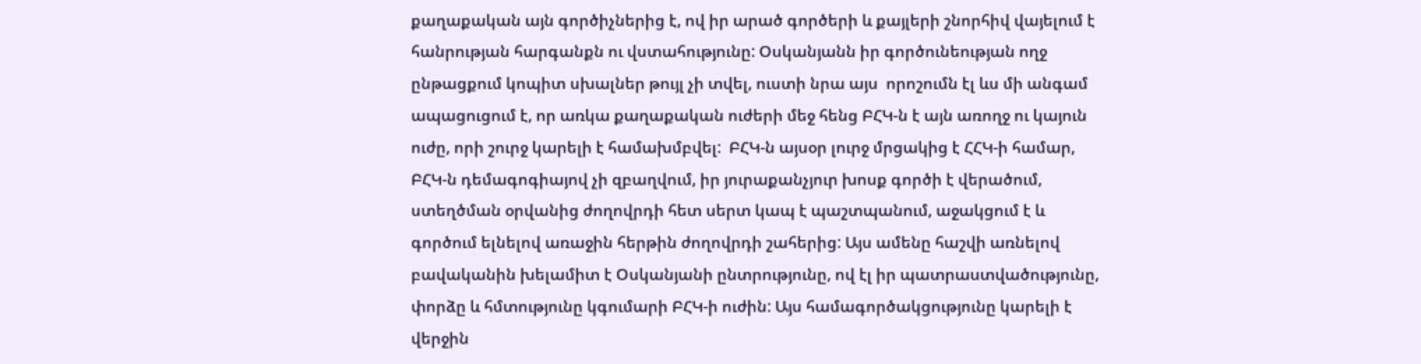քաղաքական այն գործիչներից է, ով իր արած գործերի և քայլերի շնորհիվ վայելում է հանրության հարգանքն ու վստահությունը: Օսկանյանն իր գործունեության ողջ ընթացքում կոպիտ սխալներ թույլ չի տվել, ուստի նրա այս  որոշումն էլ ևս մի անգամ ապացուցում է, որ առկա քաղաքական ուժերի մեջ հենց ԲՀԿ-ն է այն առողջ ու կայուն ուժը, որի շուրջ կարելի է համախմբվել:  ԲՀԿ-ն այսօր լուրջ մրցակից է ՀՀԿ-ի համար, ԲՀԿ-ն դեմագոգիայով չի զբաղվում, իր յուրաքանչյուր խոսք գործի է վերածում, ստեղծման օրվանից ժողովրդի հետ սերտ կապ է պաշտպանում, աջակցում է և գործում ելնելով առաջին հերթին ժողովրդի շահերից: Այս ամենը հաշվի առնելով բավականին խելամիտ է Օսկանյանի ընտրությունը, ով էլ իր պատրաստվածությունը, փորձը և հմտությունը կգումարի ԲՀԿ-ի ուժին: Այս համագործակցությունը կարելի է վերջին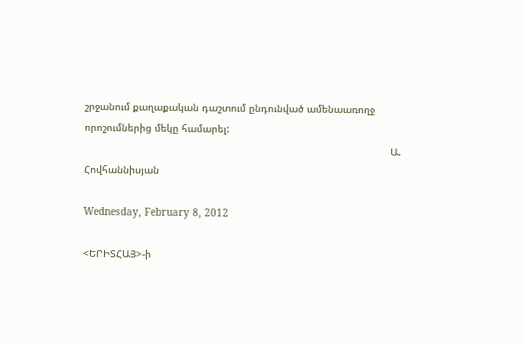շրջանում քաղաքական դաշտում ընդունված ամենաառողջ որոշումներից մեկը համարել:
                                                                                                      Ա. Հովհաննիսյան

Wednesday, February 8, 2012

<ԵՐԻՏՀԱՅ>-ի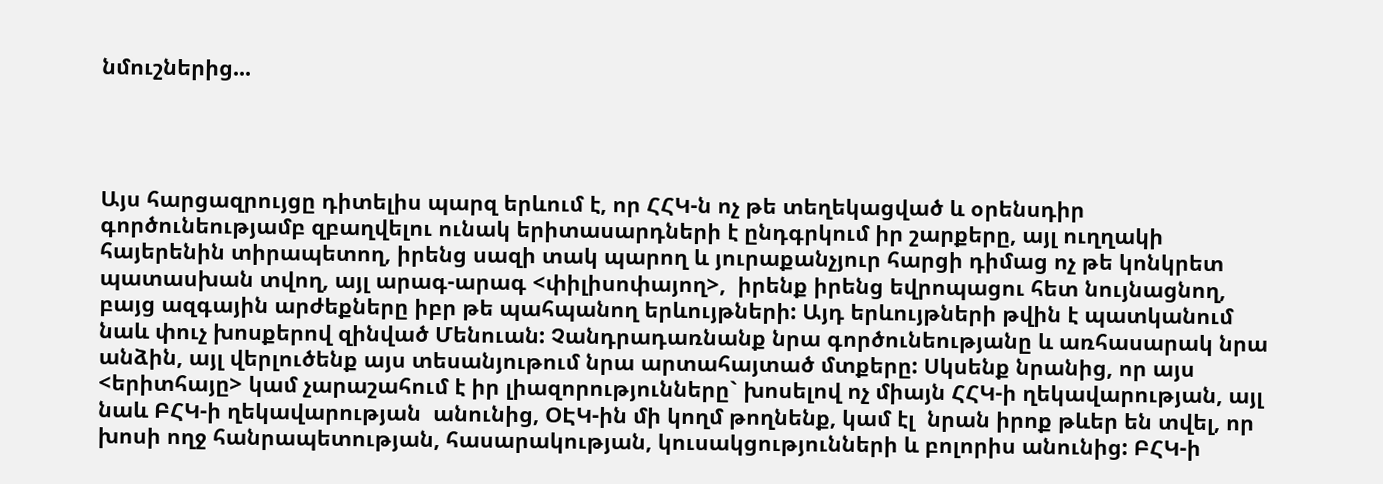նմուշներից...




Այս հարցազրույցը դիտելիս պարզ երևում է, որ ՀՀԿ-ն ոչ թե տեղեկացված և օրենսդիր գործունեությամբ զբաղվելու ունակ երիտասարդների է ընդգրկում իր շարքերը, այլ ուղղակի հայերենին տիրապետող, իրենց սազի տակ պարող և յուրաքանչյուր հարցի դիմաց ոչ թե կոնկրետ պատասխան տվող, այլ արագ-արագ <փիլիսոփայող>,  իրենք իրենց եվրոպացու հետ նույնացնող, բայց ազգային արժեքները իբր թե պահպանող երևույթների: Այդ երևույթների թվին է պատկանում նաև փուչ խոսքերով զինված Մենուան: Չանդրադառնանք նրա գործունեությանը և առհասարակ նրա անձին, այլ վերլուծենք այս տեսանյութում նրա արտահայտած մտքերը: Սկսենք նրանից, որ այս <երիտհայը> կամ չարաշահում է իր լիազորությունները` խոսելով ոչ միայն ՀՀԿ-ի ղեկավարության, այլ նաև ԲՀԿ-ի ղեկավարության  անունից, ՕԷԿ-ին մի կողմ թողնենք, կամ էլ  նրան իրոք թևեր են տվել, որ խոսի ողջ հանրապետության, հասարակության, կուսակցությունների և բոլորիս անունից: ԲՀԿ-ի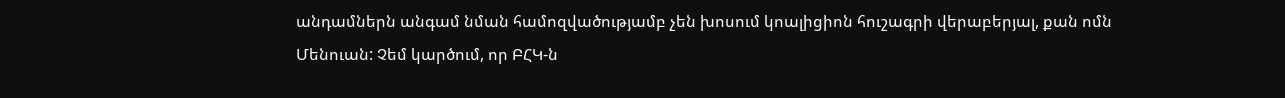անդամներն անգամ նման համոզվածությամբ չեն խոսում կոալիցիոն հուշագրի վերաբերյալ, քան ոմն Մենուան: Չեմ կարծում, որ ԲՀԿ-ն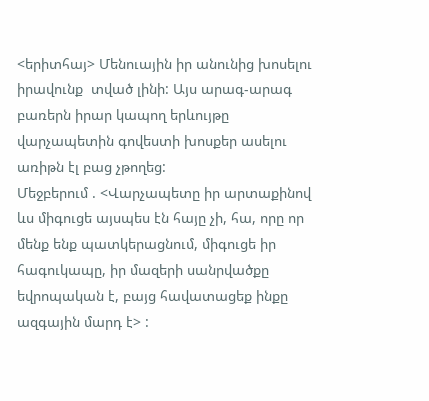<երիտհայ> Մենուային իր անունից խոսելու իրավունք  տված լինի: Այս արագ-արագ բառերն իրար կապող երևույթը վարչապետին գովեստի խոսքեր ասելու առիթն էլ բաց չթողեց:
Մեջբերում . <Վարչապետը իր արտաքինով ևս միգուցե այսպես էն հայը չի, հա, որը որ մենք ենք պատկերացնում, միգուցե իր հագուկապը, իր մազերի սանրվածքը եվրոպական է, բայց հավատացեք ինքը ազգային մարդ է> :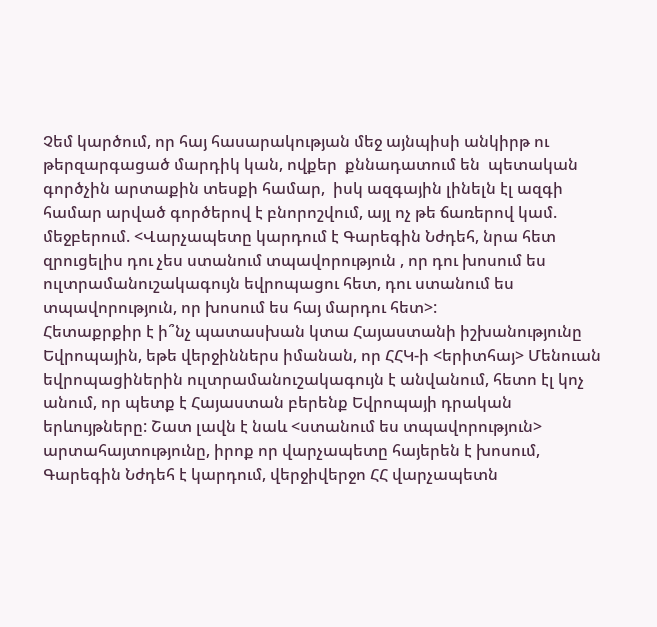Չեմ կարծում, որ հայ հասարակության մեջ այնպիսի անկիրթ ու թերզարգացած մարդիկ կան, ովքեր  քննադատում են  պետական գործչին արտաքին տեսքի համար,  իսկ ազգային լինելն էլ ազգի համար արված գործերով է բնորոշվում, այլ ոչ թե ճառերով կամ.
մեջբերում. <Վարչապետը կարդում է Գարեգին Նժդեհ, նրա հետ զրուցելիս դու չես ստանում տպավորություն , որ դու խոսում ես ուլտրամանուշակագույն եվրոպացու հետ, դու ստանում ես տպավորություն, որ խոսում ես հայ մարդու հետ>:
Հետաքրքիր է ի՞նչ պատասխան կտա Հայաստանի իշխանությունը Եվրոպային, եթե վերջիններս իմանան, որ ՀՀԿ-ի <երիտհայ> Մենուան եվրոպացիներին ուլտրամանուշակագույն է անվանում, հետո էլ կոչ անում, որ պետք է Հայաստան բերենք Եվրոպայի դրական երևույթները: Շատ լավն է նաև <ստանում ես տպավորություն> արտահայտությունը, իրոք որ վարչապետը հայերեն է խոսում, Գարեգին Նժդեհ է կարդում, վերջիվերջո ՀՀ վարչապետն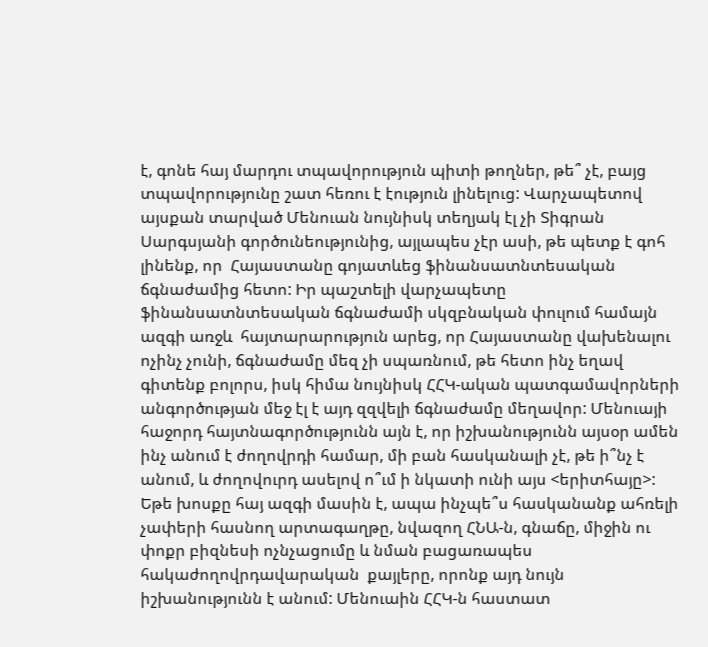է, գոնե հայ մարդու տպավորություն պիտի թողներ, թե՞ չէ, բայց տպավորությունը շատ հեռու է էություն լինելուց: Վարչապետով այսքան տարված Մենուան նույնիսկ տեղյակ էլ չի Տիգրան Սարգսյանի գործունեությունից, այլապես չէր ասի, թե պետք է գոհ լինենք, որ  Հայաստանը գոյատևեց ֆինանսատնտեսական ճգնաժամից հետո: Իր պաշտելի վարչապետը ֆինանսատնտեսական ճգնաժամի սկզբնական փուլում համայն ազգի առջև  հայտարարություն արեց, որ Հայաստանը վախենալու ոչինչ չունի, ճգնաժամը մեզ չի սպառնում, թե հետո ինչ եղավ գիտենք բոլորս, իսկ հիմա նույնիսկ ՀՀԿ-ական պատգամավորների անգործության մեջ էլ է այդ զզվելի ճգնաժամը մեղավոր: Մենուայի հաջորդ հայտնագործությունն այն է, որ իշխանությունն այսօր ամեն ինչ անում է ժողովրդի համար, մի բան հասկանալի չէ, թե ի՞նչ է անում, և ժողովուրդ ասելով ո՞ւմ ի նկատի ունի այս <երիտհայը>: Եթե խոսքը հայ ազգի մասին է, ապա ինչպե՞ս հասկանանք ահռելի չափերի հասնող արտագաղթը, նվազող ՀՆԱ-ն, գնաճը, միջին ու փոքր բիզնեսի ոչնչացումը և նման բացառապես հակաժողովրդավարական  քայլերը, որոնք այդ նույն իշխանությունն է անում: Մենուաին ՀՀԿ-ն հաստատ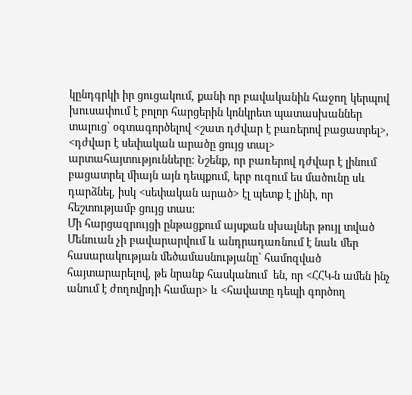կընդգրկի իր ցուցակում, քանի որ բավականին հաջող կերպով խուսափում է բոլոր հարցերին կոնկրետ պատասխաններ տալուց` օգտագործելով <շատ դժվար է բառերով բացատրել>,  <դժվար է սեփական արածը ցույց տալ> արտահայտությունները: Նշենք, որ բառերով դժվար է լինում բացատրել միայն այն դեպքում, երբ ուզում ես մածունը սև դարձնել, իսկ <սեփական արած> էլ պետք է լինի, որ հեշտությամբ ցույց տաս:
Մի հարցազրույցի ընթացքում այսքան սխալներ թույլ տված Մենուան չի բավարարվում և անդրադառնում է նաև մեր հասարակության մեծամասնությանը` համոզված հայտարարելով, թե նրանք հասկանում  են, որ <ՀՀԿ-ն ամեն ինչ անում է ժողովրդի համար> և <հավատը դեպի գործող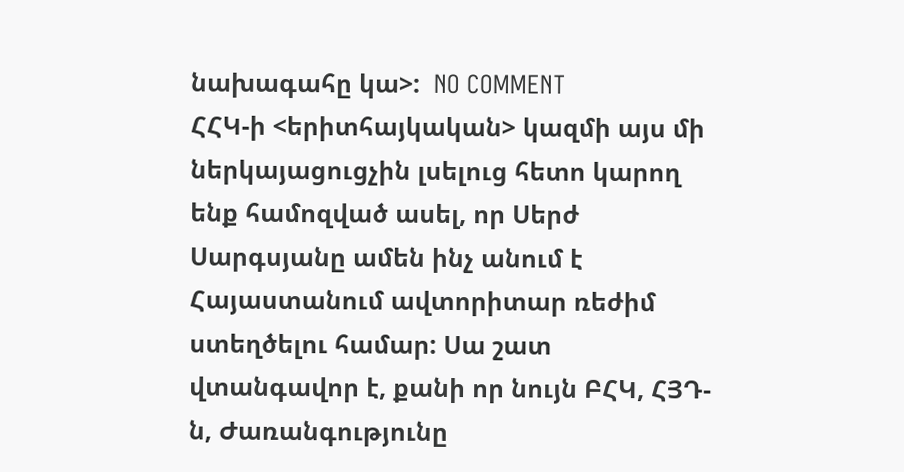նախագահը կա>:  NO COMMENT
ՀՀԿ-ի <երիտհայկական> կազմի այս մի ներկայացուցչին լսելուց հետո կարող ենք համոզված ասել, որ Սերժ Սարգսյանը ամեն ինչ անում է Հայաստանում ավտորիտար ռեժիմ ստեղծելու համար: Սա շատ վտանգավոր է, քանի որ նույն ԲՀԿ, ՀՅԴ-ն, Ժառանգությունը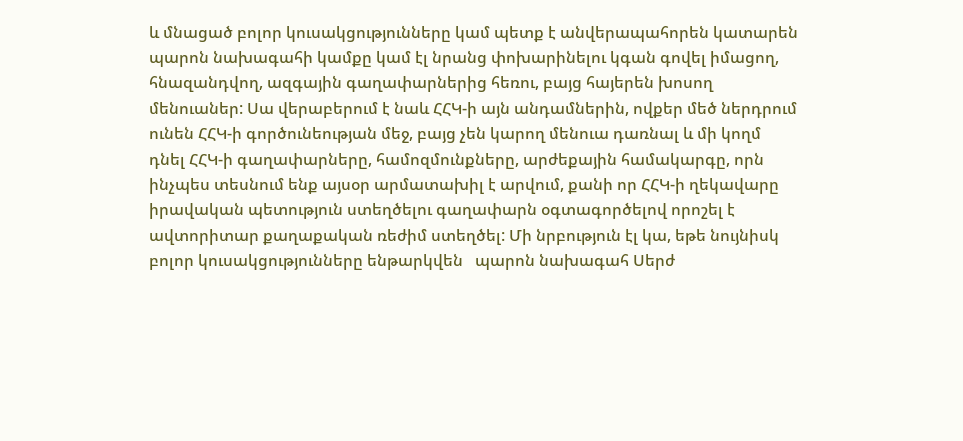և մնացած բոլոր կուսակցությունները կամ պետք է անվերապահորեն կատարեն պարոն նախագահի կամքը կամ էլ նրանց փոխարինելու կգան գովել իմացող,  հնազանդվող, ազգային գաղափարներից հեռու, բայց հայերեն խոսող մենուաներ: Սա վերաբերում է նաև ՀՀԿ-ի այն անդամներին, ովքեր մեծ ներդրում ունեն ՀՀԿ-ի գործունեության մեջ, բայց չեն կարող մենուա դառնալ և մի կողմ դնել ՀՀԿ-ի գաղափարները, համոզմունքները, արժեքային համակարգը, որն ինչպես տեսնում ենք այսօր արմատախիլ է արվում, քանի որ ՀՀԿ-ի ղեկավարը իրավական պետություն ստեղծելու գաղափարն օգտագործելով որոշել է ավտորիտար քաղաքական ռեժիմ ստեղծել: Մի նրբություն էլ կա, եթե նույնիսկ բոլոր կուսակցությունները ենթարկվեն   պարոն նախագահ Սերժ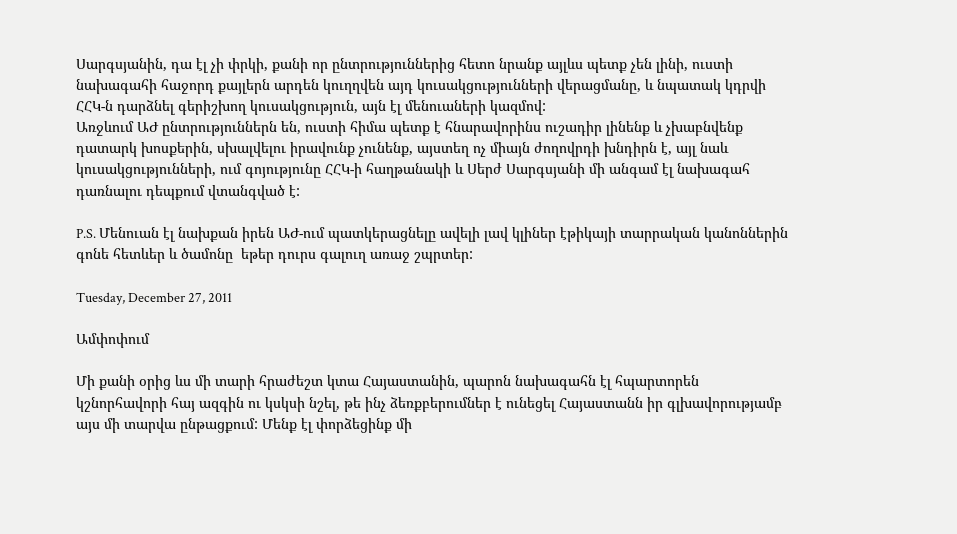Սարգսյանին, դա էլ չի փրկի, քանի որ ընտրություններից հետո նրանք այլևս պետք չեն լինի, ուստի նախագահի հաջորդ քայլերն արդեն կուղղվեն այդ կուսակցությունների վերացմանը, և նպատակ կդրվի ՀՀԿ-ն դարձնել գերիշխող կուսակցություն, այն էլ մենուաների կազմով:
Առջևում ԱԺ ընտրություններն են, ուստի հիմա պետք է հնարավորինս ուշադիր լինենք և չխաբնվենք դատարկ խոսքերին, սխալվելու իրավունք չունենք, այստեղ ոչ միայն ժողովրդի խնդիրն է, այլ նաև կուսակցությունների, ում գոյությունը ՀՀԿ-ի հաղթանակի և Սերժ Սարգսյանի մի անգամ էլ նախագահ դառնալու դեպքում վտանգված է:

P.S. Մենուան էլ նախքան իրեն ԱԺ-ում պատկերացնելը ավելի լավ կլիներ էթիկայի տարրական կանոններին գոնե հետևեր և ծամոնը  եթեր դուրս գալուղ առաջ շպրտեր:

Tuesday, December 27, 2011

Ամփոփում

Մի քանի օրից ևս մի տարի հրաժեշտ կտա Հայաստանին, պարոն նախագահն էլ հպարտորեն  կշնորհավորի հայ ազգին ու կսկսի նշել, թե ինչ ձեռքբերումներ է ունեցել Հայաստանն իր գլխավորությամբ այս մի տարվա ընթացքում: Մենք էլ փորձեցինք մի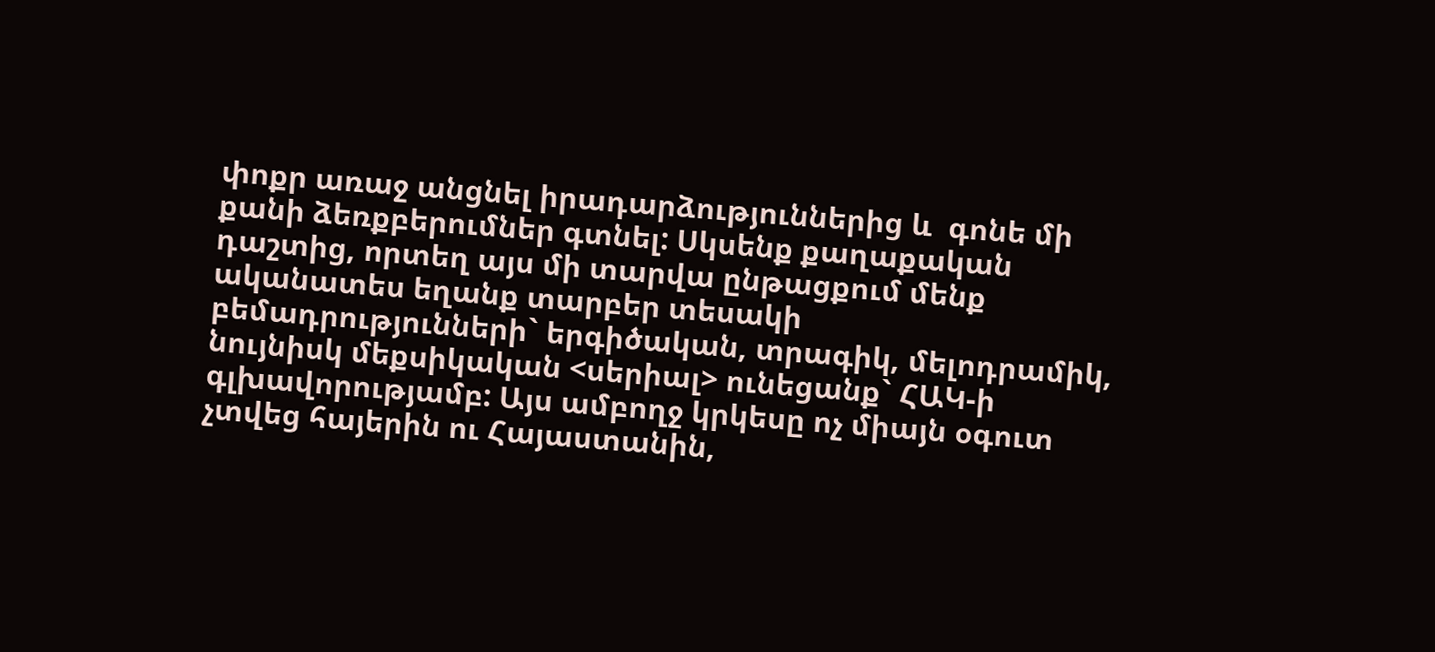փոքր առաջ անցնել իրադարձություններից և  գոնե մի քանի ձեռքբերումներ գտնել: Սկսենք քաղաքական դաշտից, որտեղ այս մի տարվա ընթացքում մենք ականատես եղանք տարբեր տեսակի բեմադրությունների` երգիծական, տրագիկ, մելոդրամիկ, նույնիսկ մեքսիկական <սերիալ> ունեցանք` ՀԱԿ-ի գլխավորությամբ: Այս ամբողջ կրկեսը ոչ միայն օգուտ չտվեց հայերին ու Հայաստանին,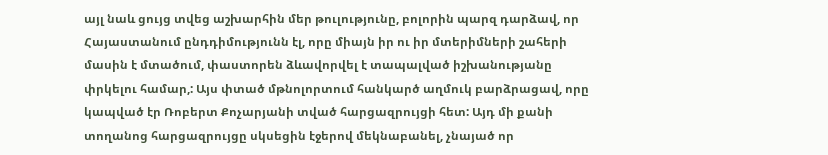այլ նաև ցույց տվեց աշխարհին մեր թուլությունը, բոլորին պարզ դարձավ, որ Հայաստանում ընդդիմությունն էլ, որը միայն իր ու իր մտերիմների շահերի մասին է մտածում, փաստորեն ձևավորվել է տապալված իշխանությանը փրկելու համար,: Այս փտած մթնոլորտում հանկարծ աղմուկ բարձրացավ, որը  կապված էր Ռոբերտ Քոչարյանի տված հարցազրույցի հետ: Այդ մի քանի տողանոց հարցազրույցը սկսեցին էջերով մեկնաբանել, չնայած որ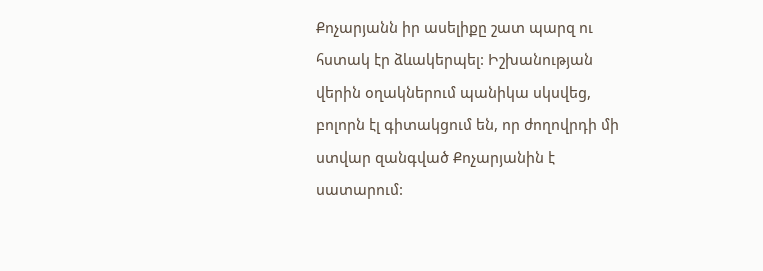Քոչարյանն իր ասելիքը շատ պարզ ու հստակ էր ձևակերպել: Իշխանության վերին օղակներում պանիկա սկսվեց, բոլորն էլ գիտակցում են, որ ժողովրդի մի ստվար զանգված Քոչարյանին է սատարում: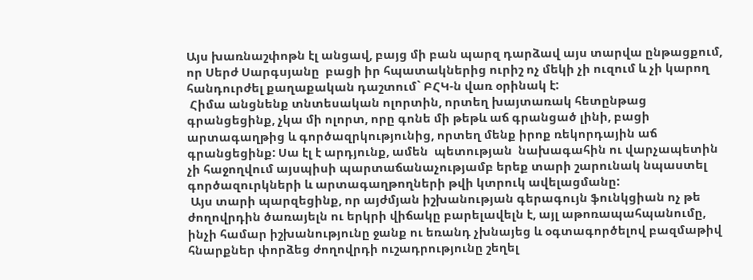Այս խառնաշփոթն էլ անցավ, բայց մի բան պարզ դարձավ այս տարվա ընթացքում, որ Սերժ Սարգսյանը  բացի իր հպատակներից ուրիշ ոչ մեկի չի ուզում և չի կարող հանդուրժել քաղաքական դաշտում` ԲՀԿ-ն վառ օրինակ է:
 Հիմա անցնենք տնտեսական ոլորտին, որտեղ խայտառակ հետընթաց գրանցեցինք, չկա մի ոլորտ, որը գոնե մի թեթև աճ գրանցած լինի, բացի արտագաղթից և գործազրկությունից, որտեղ մենք իրոք ռեկորդային աճ գրանցեցինք: Սա էլ է արդյունք, ամեն  պետության  նախագահին ու վարչապետին չի հաջողվում այսպիսի պարտաճանաչությամբ երեք տարի շարունակ նպաստել գործազուրկների և արտագաղթողների թվի կտրուկ ավելացմանը:
 Այս տարի պարզեցինք, որ այժմյան իշխանության գերագույն ֆունկցիան ոչ թե ժողովրդին ծառայելն ու երկրի վիճակը բարելավելն է, այլ աթոռապահպանումը, ինչի համար իշխանությունը ջանք ու եռանդ չխնայեց և օգտագործելով բազմաթիվ հնարքներ փորձեց ժողովրդի ուշադրությունը շեղել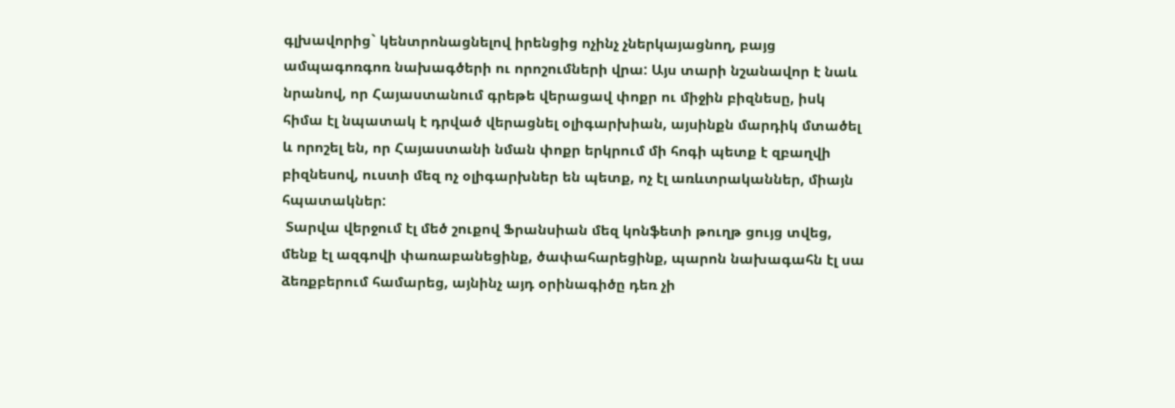գլխավորից` կենտրոնացնելով իրենցից ոչինչ չներկայացնող, բայց ամպագոռգոռ նախագծերի ու որոշումների վրա: Այս տարի նշանավոր է նաև նրանով, որ Հայաստանում գրեթե վերացավ փոքր ու միջին բիզնեսը, իսկ հիմա էլ նպատակ է դրված վերացնել օլիգարխիան, այսինքն մարդիկ մտածել և որոշել են, որ Հայաստանի նման փոքր երկրում մի հոգի պետք է զբաղվի բիզնեսով, ուստի մեզ ոչ օլիգարխներ են պետք, ոչ էլ առևտրականներ, միայն հպատակներ:
 Տարվա վերջում էլ մեծ շուքով Ֆրանսիան մեզ կոնֆետի թուղթ ցույց տվեց, մենք էլ ազգովի փառաբանեցինք, ծափահարեցինք, պարոն նախագահն էլ սա ձեռքբերում համարեց, այնինչ այդ օրինագիծը դեռ չի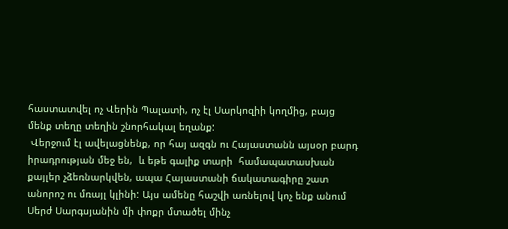հաստատվել ոչ Վերին Պալատի, ոչ էլ Սարկոզիի կողմից, բայց մենք տեղը տեղին շնորհակալ եղանք:
 Վերջում էլ ավելացնենք, որ հայ ազգն ու Հայաստանն այսօր բարդ իրադրության մեջ են,  և եթե գալիք տարի  համապատասխան քայլեր չձեռնարկվեն, ապա Հայաստանի ճակատագիրը շատ անորոշ ու մռայլ կլինի: Այս ամենը հաշվի առնելով կոչ ենք անում Սերժ Սարգսյանին մի փոքր մտածել մինչ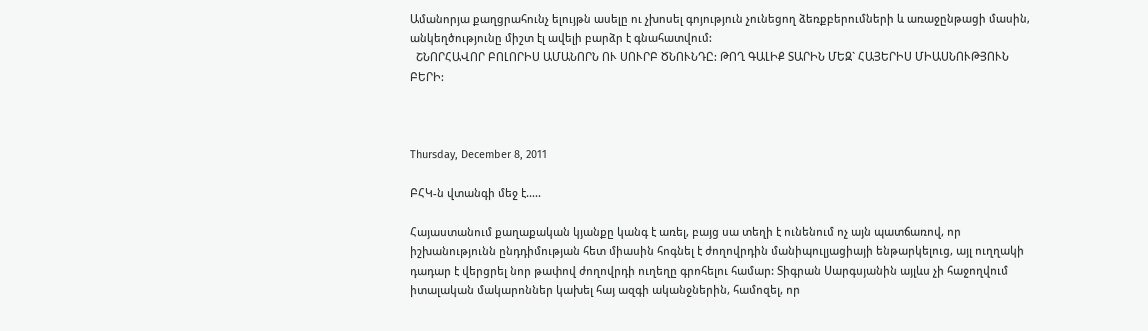Ամանորյա քաղցրահունչ ելույթն ասելը ու չխոսել գոյություն չունեցող ձեռքբերումների և առաջընթացի մասին, անկեղծությունը միշտ էլ ավելի բարձր է գնահատվում:
  ՇՆՈՐՀԱՎՈՐ ԲՈԼՈՐԻՍ ԱՄԱՆՈՐՆ ՈՒ ՍՈՒՐԲ ԾՆՈՒՆԴԸ: ԹՈՂ ԳԱԼԻՔ ՏԱՐԻՆ ՄԵԶ` ՀԱՅԵՐԻՍ ՄԻԱՍՆՈՒԹՅՈՒՆ ԲԵՐԻ:



Thursday, December 8, 2011

ԲՀԿ-ն վտանգի մեջ է.....

Հայաստանում քաղաքական կյանքը կանգ է առել, բայց սա տեղի է ունենում ոչ այն պատճառով, որ իշխանությունն ընդդիմության հետ միասին հոգնել է ժողովրդին մանիպուլյացիայի ենթարկելուց, այլ ուղղակի դադար է վերցրել նոր թափով ժողովրդի ուղեղը գրոհելու համար: Տիգրան Սարգսյանին այլևս չի հաջողվում իտալական մակարոններ կախել հայ ազգի ականջներին, համոզել, որ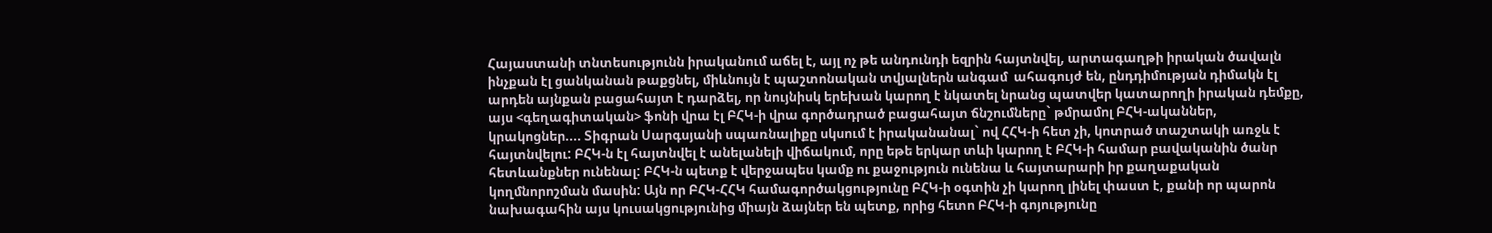Հայաստանի տնտեսությունն իրականում աճել է, այլ ոչ թե անդունդի եզրին հայտնվել, արտագաղթի իրական ծավալն ինչքան էլ ցանկանան թաքցնել, միևնույն է պաշտոնական տվյալներն անգամ  ահագույժ են, ընդդիմության դիմակն էլ արդեն այնքան բացահայտ է դարձել, որ նույնիսկ երեխան կարող է նկատել նրանց պատվեր կատարողի իրական դեմքը, այս <գեղագիտական> ֆոնի վրա էլ ԲՀԿ-ի վրա գործադրած բացահայտ ճնշումները` թմրամոլ ԲՀԿ-ականներ, կրակոցներ.... Տիգրան Սարգսյանի սպառնալիքը սկսում է իրականանալ` ով ՀՀԿ-ի հետ չի, կոտրած տաշտակի առջև է հայտնվելու: ԲՀԿ-ն էլ հայտնվել է անելանելի վիճակում, որը եթե երկար տևի կարող է ԲՀԿ-ի համար բավականին ծանր հետևանքներ ունենալ: ԲՀԿ-ն պետք է վերջապես կամք ու քաջություն ունենա և հայտարարի իր քաղաքական կողմնորոշման մասին: Այն որ ԲՀԿ-ՀՀԿ համագործակցությունը ԲՀԿ-ի օգտին չի կարող լինել փաստ է, քանի որ պարոն նախագահին այս կուսակցությունից միայն ձայներ են պետք, որից հետո ԲՀԿ-ի գոյությունը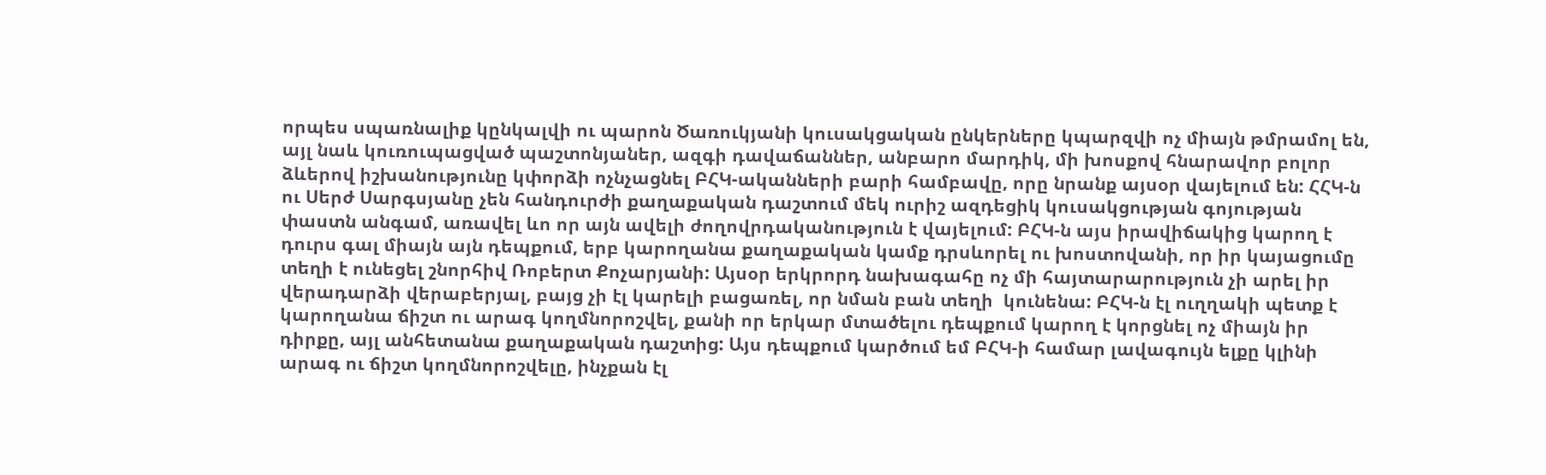որպես սպառնալիք կընկալվի ու պարոն Ծառուկյանի կուսակցական ընկերները կպարզվի ոչ միայն թմրամոլ են, այլ նաև կուռուպացված պաշտոնյաներ, ազգի դավաճաններ, անբարո մարդիկ, մի խոսքով հնարավոր բոլոր ձևերով իշխանությունը կփորձի ոչնչացնել ԲՀԿ-ականների բարի համբավը, որը նրանք այսօր վայելում են: ՀՀԿ-ն ու Սերժ Սարգսյանը չեն հանդուրժի քաղաքական դաշտում մեկ ուրիշ ազդեցիկ կուսակցության գոյության փաստն անգամ, առավել ևո որ այն ավելի ժողովրդականություն է վայելում: ԲՀԿ-ն այս իրավիճակից կարող է դուրս գալ միայն այն դեպքում, երբ կարողանա քաղաքական կամք դրսևորել ու խոստովանի, որ իր կայացումը տեղի է ունեցել շնորհիվ Ռոբերտ Քոչարյանի: Այսօր երկրորդ նախագահը ոչ մի հայտարարություն չի արել իր վերադարձի վերաբերյալ, բայց չի էլ կարելի բացառել, որ նման բան տեղի  կունենա: ԲՀԿ-ն էլ ուղղակի պետք է կարողանա ճիշտ ու արագ կողմնորոշվել, քանի որ երկար մտածելու դեպքում կարող է կորցնել ոչ միայն իր դիրքը, այլ անհետանա քաղաքական դաշտից: Այս դեպքում կարծում եմ ԲՀԿ-ի համար լավագույն ելքը կլինի արագ ու ճիշտ կողմնորոշվելը, ինչքան էլ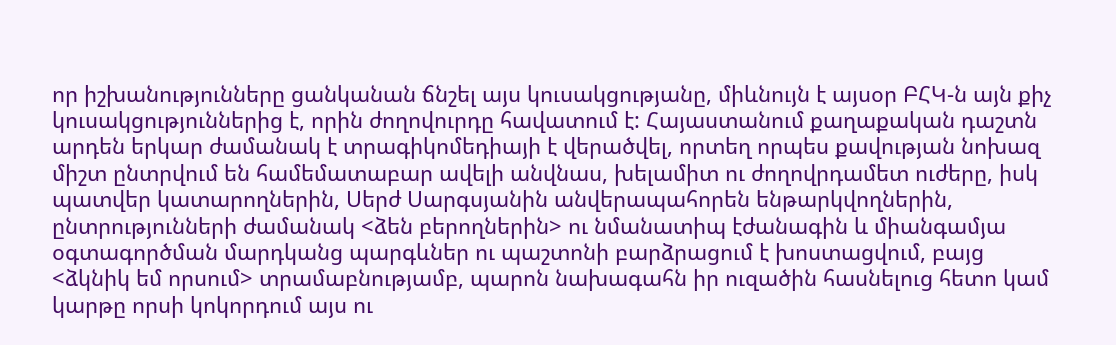որ իշխանությունները ցանկանան ճնշել այս կուսակցությանը, միևնույն է այսօր ԲՀԿ-ն այն քիչ  կուսակցություններից է, որին ժողովուրդը հավատում է: Հայաստանում քաղաքական դաշտն արդեն երկար ժամանակ է տրագիկոմեդիայի է վերածվել, որտեղ որպես քավության նոխազ միշտ ընտրվում են համեմատաբար ավելի անվնաս, խելամիտ ու ժողովրդամետ ուժերը, իսկ պատվեր կատարողներին, Սերժ Սարգսյանին անվերապահորեն ենթարկվողներին, ընտրությունների ժամանակ <ձեն բերողներին> ու նմանատիպ էժանագին և միանգամյա օգտագործման մարդկանց պարգևներ ու պաշտոնի բարձրացում է խոստացվում, բայց <ձկնիկ եմ որսում> տրամաբնությամբ, պարոն նախագահն իր ուզածին հասնելուց հետո կամ կարթը որսի կոկորդում այս ու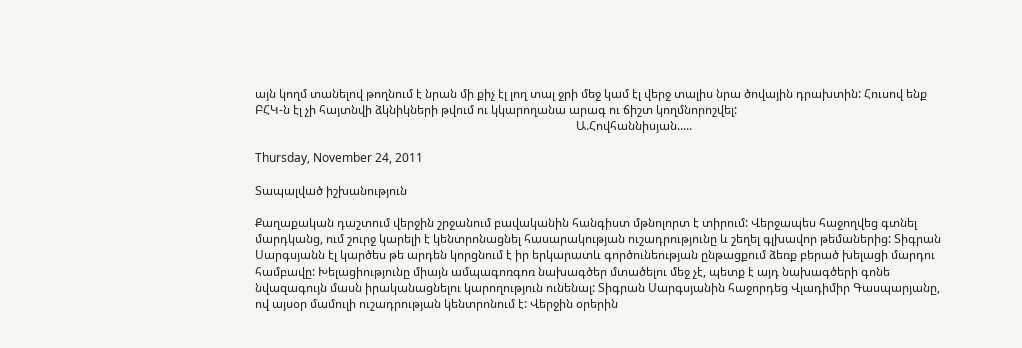այն կողմ տանելով թողնում է նրան մի քիչ էլ լող տալ ջրի մեջ կամ էլ վերջ տալիս նրա ծովային դրախտին: Հուսով ենք ԲՀԿ-ն էլ չի հայտնվի ձկնիկների թվում ու կկարողանա արագ ու ճիշտ կողմնորոշվել:
                                                                                                           Ա.Հովհաննիսյան.....

Thursday, November 24, 2011

Տապալված իշխանություն

Քաղաքական դաշտում վերջին շրջանում բավականին հանգիստ մթնոլորտ է տիրում: Վերջապես հաջողվեց գտնել մարդկանց, ում շուրջ կարելի է կենտրոնացնել հասարակության ուշադրությունը և շեղել գլխավոր թեմաներից: Տիգրան Սարգսյանն էլ կարծես թե արդեն կորցնում է իր երկարատև գործունեության ընթացքում ձեռք բերած խելացի մարդու համբավը: Խելացիությունը միայն ամպագոռգոռ նախագծեր մտածելու մեջ չէ, պետք է այդ նախագծերի գոնե նվազագույն մասն իրականացնելու կարողություն ունենալ: Տիգրան Սարգսյանին հաջորդեց Վլադիմիր Գասպարյանը, ով այսօր մամուլի ուշադրության կենտրոնում է: Վերջին օրերին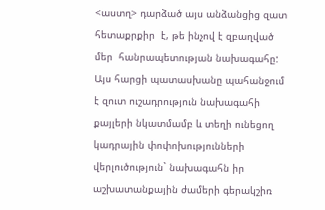<աստղ> դարձած այս անձանցից զատ  հետաքրքիր  է, թե ինչով է զբաղված մեր  հանրապետության նախագահը: Այս հարցի պատասխանը պահանջում է զուտ ուշադրություն նախագահի քայլերի նկատմամբ և տեղի ունեցող կադրային փոփոխությունների վերլուծություն` նախագահն իր աշխատանքային ժամերի գերակշիռ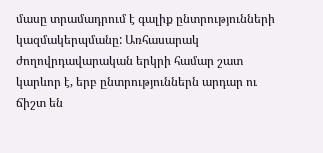մասը տրամադրում է գալիք ընտրությունների կազմակերպմանը: Առհասարակ ժողովրդավարական երկրի համար շատ կարևոր է, երբ ընտրություններն արդար ու ճիշտ են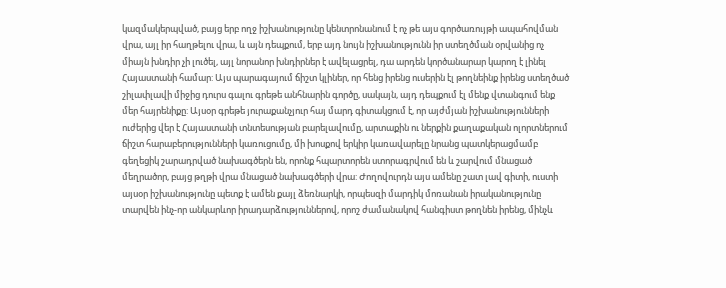կազմակերպված, բայց երբ ողջ իշխանությունը կենտրոնանում է ոչ թե այս գործառույթի ապահովման վրա, այլ իր հաղթելու վրա, և այն դեպքում, երբ այդ նույն իշխանությունն իր ստեղծման օրվանից ոչ միայն խնդիր չի լուծել, այլ նորանոր խնդիրներ է ավելացրել, դա արդեն կործանարար կարող է լինել Հայաստանի համար: Այս պարագայում ճիշտ կլիներ, որ հենց իրենց ուսերին էլ թողնեինք իրենց ստեղծած շիլափլավի միջից դուրս գալու գրեթե անհնարին գործը, սակայն, այդ դեպքում էլ մենք վտանգում ենք մեր հայրենիքը: Այսօր գրեթե յուրաքանչյուր հայ մարդ գիտակցում է, որ այժմյան իշխանությունների ուժերից վեր է Հայաստանի տնտեսության բարելավումը, արտաքին ու ներքին քաղաքական ոլորտներում ճիշտ հարաբերությունների կառուցումը, մի խոսքով երկիր կառավարելը նրանց պատկերացմամբ գեղեցիկ շարադրված նախագծերն են, որոնք հպարտորեն ստորագրվում են և շարվում մնացած մեղրածոր, բայց թղթի վրա մնացած նախագծերի վրա: Ժողովուրդն այս ամենը շատ լավ գիտի, ուստի այսօր իշխանությունը պետք է ամեն քայլ ձեռնարկի, որպեսզի մարդիկ մոռանան իրականությունը տարվեն ինչ-որ անկարևոր իրադարձություններով, որոշ ժամանակով հանգիստ թողնեն իրենց, մինչև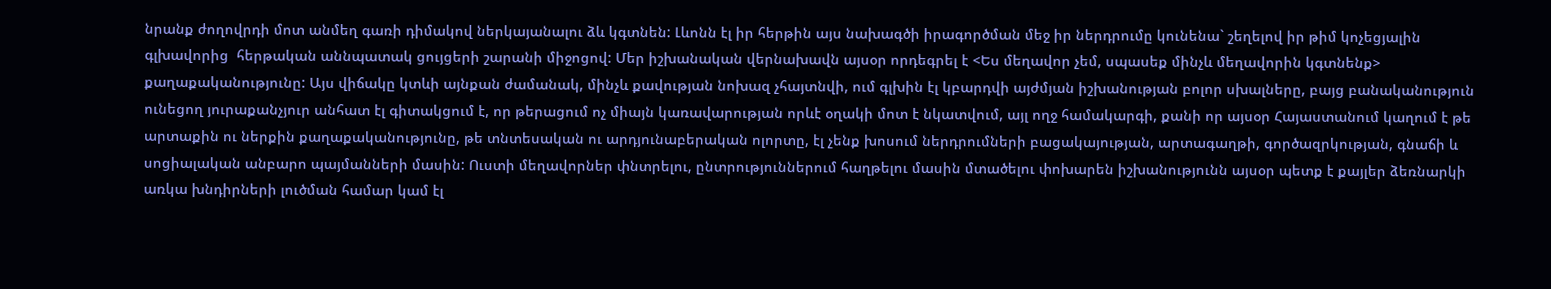նրանք ժողովրդի մոտ անմեղ գառի դիմակով ներկայանալու ձև կգտնեն: Լևոնն էլ իր հերթին այս նախագծի իրագործման մեջ իր ներդրումը կունենա` շեղելով իր թիմ կոչեցյալին գլխավորից  հերթական աննպատակ ցույցերի շարանի միջոցով: Մեր իշխանական վերնախավն այսօր որդեգրել է <Ես մեղավոր չեմ, սպասեք մինչև մեղավորին կգտնենք> քաղաքականությունը: Այս վիճակը կտևի այնքան ժամանակ, մինչև քավության նոխազ չհայտնվի, ում գլխին էլ կբարդվի այժմյան իշխանության բոլոր սխալները, բայց բանականություն ունեցող յուրաքանչյուր անհատ էլ գիտակցում է, որ թերացում ոչ միայն կառավարության որևէ օղակի մոտ է նկատվում, այլ ողջ համակարգի, քանի որ այսօր Հայաստանում կաղում է թե արտաքին ու ներքին քաղաքականությունը, թե տնտեսական ու արդյունաբերական ոլորտը, էլ չենք խոսում ներդրումների բացակայության, արտագաղթի, գործազրկության, գնաճի և սոցիալական անբարո պայմանների մասին: Ուստի մեղավորներ փնտրելու, ընտրություններում հաղթելու մասին մտածելու փոխարեն իշխանությունն այսօր պետք է քայլեր ձեռնարկի առկա խնդիրների լուծման համար կամ էլ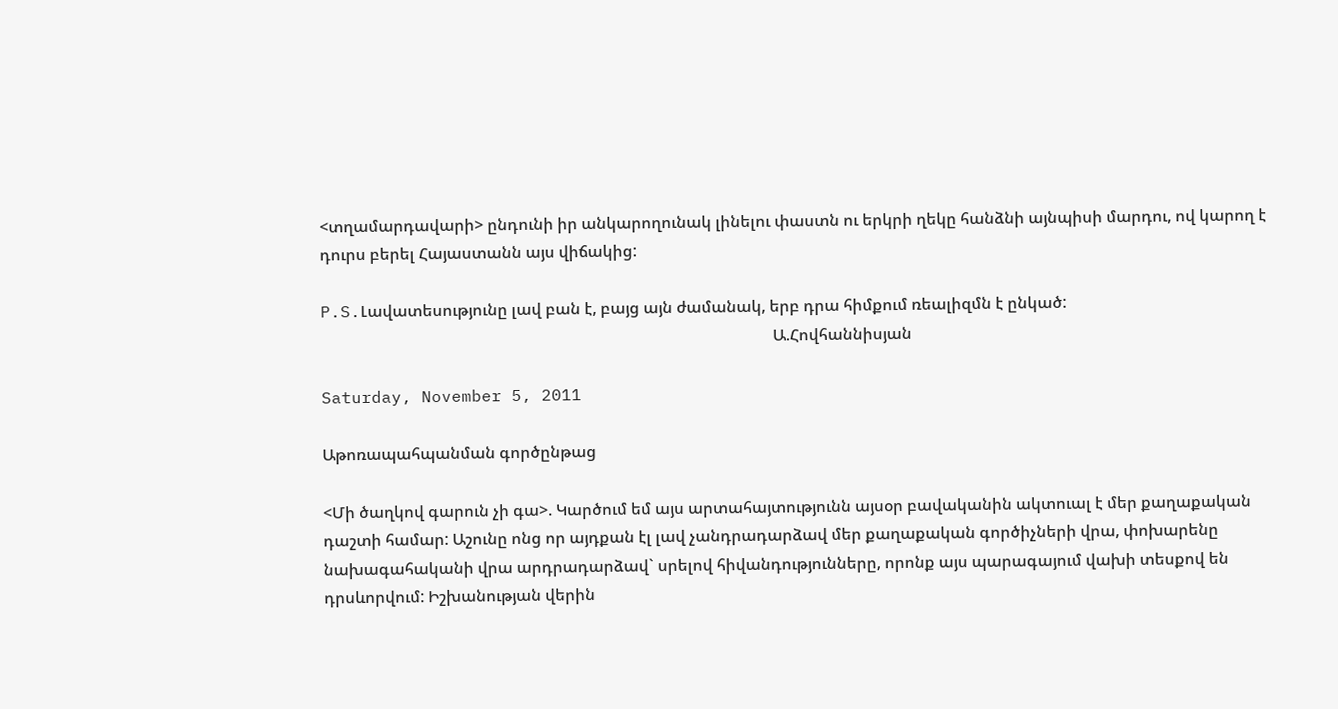<տղամարդավարի> ընդունի իր անկարողունակ լինելու փաստն ու երկրի ղեկը հանձնի այնպիսի մարդու, ով կարող է դուրս բերել Հայաստանն այս վիճակից:

P.S.Լավատեսությունը լավ բան է, բայց այն ժամանակ, երբ դրա հիմքում ռեալիզմն է ընկած:
                                                                                                                 Ա.Հովհաննիսյան

Saturday, November 5, 2011

Աթոռապահպանման գործընթաց

<Մի ծաղկով գարուն չի գա>. Կարծում եմ այս արտահայտությունն այսօր բավականին ակտուալ է մեր քաղաքական դաշտի համար: Աշունը ոնց որ այդքան էլ լավ չանդրադարձավ մեր քաղաքական գործիչների վրա, փոխարենը նախագահականի վրա արդրադարձավ` սրելով հիվանդությունները, որոնք այս պարագայում վախի տեսքով են դրսևորվում: Իշխանության վերին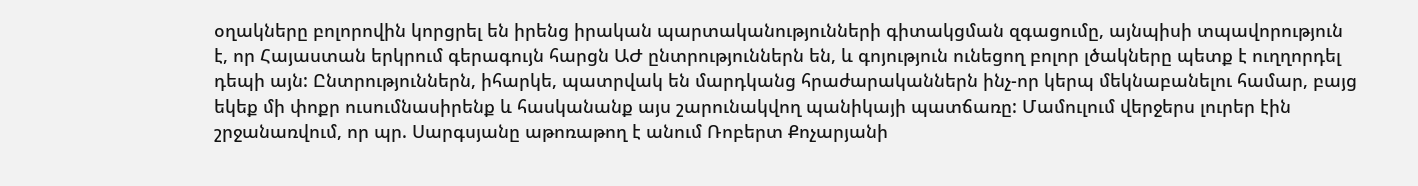օղակները բոլորովին կորցրել են իրենց իրական պարտականությունների գիտակցման զգացումը, այնպիսի տպավորություն է, որ Հայաստան երկրում գերագույն հարցն ԱԺ ընտրություններն են, և գոյություն ունեցող բոլոր լծակները պետք է ուղղորդել դեպի այն: Ընտրություններն, իհարկե, պատրվակ են մարդկանց հրաժարականներն ինչ-որ կերպ մեկնաբանելու համար, բայց եկեք մի փոքր ուսումնասիրենք և հասկանանք այս շարունակվող պանիկայի պատճառը: Մամուլում վերջերս լուրեր էին շրջանառվում, որ պր. Սարգսյանը աթոռաթող է անում Ռոբերտ Քոչարյանի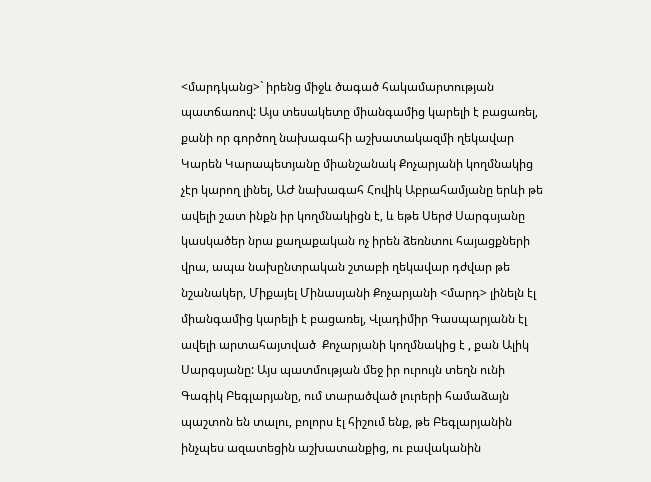<մարդկանց>` իրենց միջև ծագած հակամարտության պատճառով: Այս տեսակետը միանգամից կարելի է բացառել, քանի որ գործող նախագահի աշխատակազմի ղեկավար Կարեն Կարապետյանը միանշանակ Քոչարյանի կողմնակից չէր կարող լինել, ԱԺ նախագահ Հովիկ Աբրահամյանը երևի թե ավելի շատ ինքն իր կողմնակիցն է, և եթե Սերժ Սարգսյանը կասկածեր նրա քաղաքական ոչ իրեն ձեռնտու հայացքների վրա, ապա նախընտրական շտաբի ղեկավար դժվար թե նշանակեր, Միքայել Մինասյանի Քոչարյանի <մարդ> լինելն էլ միանգամից կարելի է բացառել, Վլադիմիր Գասպարյանն էլ ավելի արտահայտված  Քոչարյանի կողմնակից է , քան Ալիկ Սարգսյանը: Այս պատմության մեջ իր ուրույն տեղն ունի Գագիկ Բեգլարյանը, ում տարածված լուրերի համաձայն պաշտոն են տալու, բոլորս էլ հիշում ենք, թե Բեգլարյանին ինչպես ազատեցին աշխատանքից, ու բավականին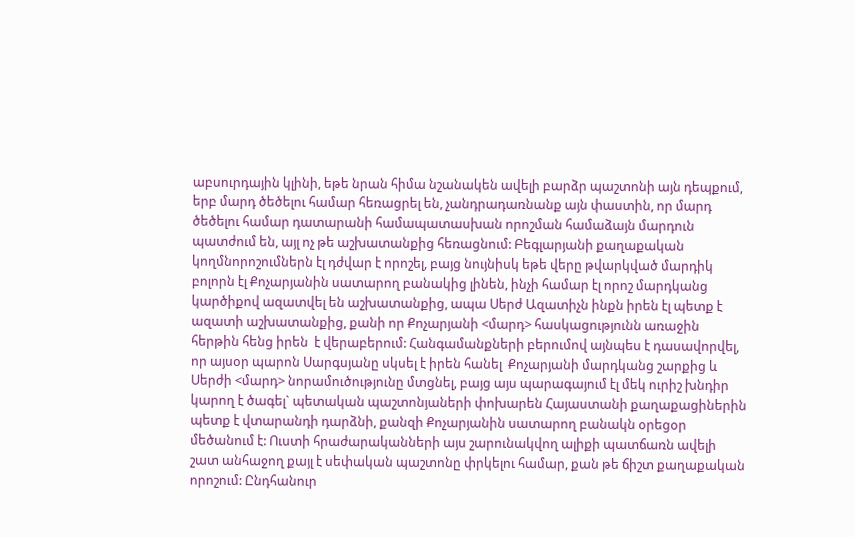աբսուրդային կլինի, եթե նրան հիմա նշանակեն ավելի բարձր պաշտոնի այն դեպքում, երբ մարդ ծեծելու համար հեռացրել են, չանդրադառնանք այն փաստին, որ մարդ ծեծելու համար դատարանի համապատասխան որոշման համաձայն մարդուն պատժում են, այլ ոչ թե աշխատանքից հեռացնում: Բեգլարյանի քաղաքական կողմնորոշումներն էլ դժվար է որոշել, բայց նույնիսկ եթե վերը թվարկված մարդիկ բոլորն էլ Քոչարյանին սատարող բանակից լինեն, ինչի համար էլ որոշ մարդկանց կարծիքով ազատվել են աշխատանքից, ապա Սերժ Ազատիչն ինքն իրեն էլ պետք է ազատի աշխատանքից, քանի որ Քոչարյանի <մարդ> հասկացությունն առաջին հերթին հենց իրեն  է վերաբերում: Հանգամանքների բերումով այնպես է դասավորվել, որ այսօր պարոն Սարգսյանը սկսել է իրեն հանել  Քոչարյանի մարդկանց շարքից և Սերժի <մարդ> նորամուծությունը մտցնել, բայց այս պարագայում էլ մեկ ուրիշ խնդիր կարող է ծագել` պետական պաշտոնյաների փոխարեն Հայաստանի քաղաքացիներին պետք է վտարանդի դարձնի, քանզի Քոչարյանին սատարող բանակն օրեցօր մեծանում է: Ուստի հրաժարականների այս շարունակվող ալիքի պատճառն ավելի շատ անհաջող քայլ է սեփական պաշտոնը փրկելու համար, քան թե ճիշտ քաղաքական որոշում: Ընդհանուր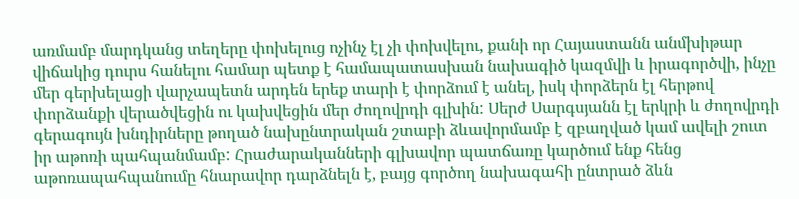առմամբ մարդկանց տեղերը փոխելուց ոչինչ էլ չի փոխվելու, քանի որ Հայաստանն անմխիթար վիճակից դուրս հանելու համար պետք է համապատասխան նախագիծ կազմվի և իրագործվի, ինչը մեր գերխելացի վարչապետն արդեն երեք տարի է փորձում է անել, իսկ փորձերն էլ հերթով փորձանքի վերածվեցին ու կախվեցին մեր ժողովրդի գլխին: Սերժ Սարգսյանն էլ երկրի և ժողովրդի գերագույն խնդիրները թողած նախընտրական շտաբի ձևավորմամբ է զբաղված կամ ավելի շուտ իր աթոռի պահպանմամբ: Հրաժարականների գլխավոր պատճառը կարծում ենք հենց աթոռապահպանումը հնարավոր դարձնելն է, բայց գործող նախագահի ընտրած ձևն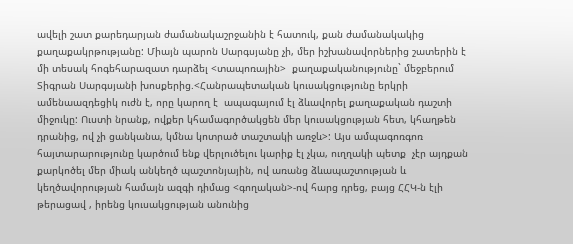ավելի շատ քարեդարյան ժամանակաշրջանին է հատուկ, քան ժամանակակից քաղաքակրթությանը: Միայն պարոն Սարգսյանը չի, մեր իշխանավորներից շատերին է  մի տեսակ հոգեհարազատ դարձել <տապոռային>  քաղաքականությունը` մեջբերում Տիգրան Սարգսյանի խոսքերից.<Հանրապետական կուսակցությունը երկրի ամենաազդեցիկ ուժն է, որը կարող է  ապագայում էլ ձևավորել քաղաքական դաշտի միջուկը: Ուստի նրանք, ովքեր կհամագործակցեն մեր կուսակցության հետ, կհաղթեն դրանից, ով չի ցանկանա, կմնա կոտրած տաշտակի առջև>: Այս ամպագոռգոռ հայտարարությունը կարծում ենք վերլուծելու կարիք էլ չկա, ուղղակի պետք  չէր այդքան քարկոծել մեր միակ անկեղծ պաշտոնյային, ով առանց ձևապաշտության և կեղծավորության համայն ազգի դիմաց <գողական>-ով հարց դրեց, բայց ՀՀԿ-ն էլի թերացավ , իրենց կուսակցության անունից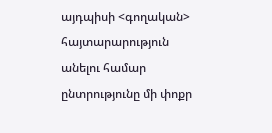այդպիսի <գողական> հայտարարություն անելու համար ընտրությունը մի փոքր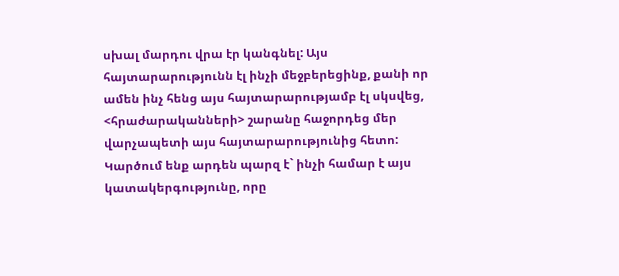սխալ մարդու վրա էր կանգնել: Այս հայտարարությունն էլ ինչի մեջբերեցինք, քանի որ ամեն ինչ հենց այս հայտարարությամբ էլ սկսվեց, <հրաժարականների> շարանը հաջորդեց մեր վարչապետի այս հայտարարությունից հետո: Կարծում ենք արդեն պարզ է` ինչի համար է այս կատակերգությունը, որը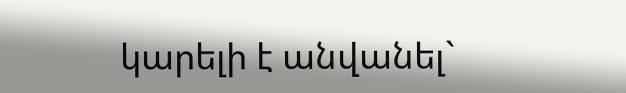կարելի է անվանել`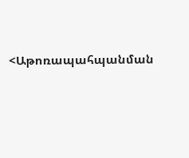<Աթոռապահպանման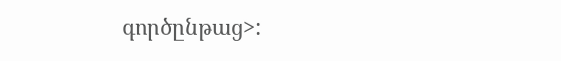գործընթաց>: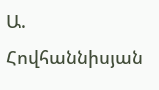Ա. Հովհաննիսյան